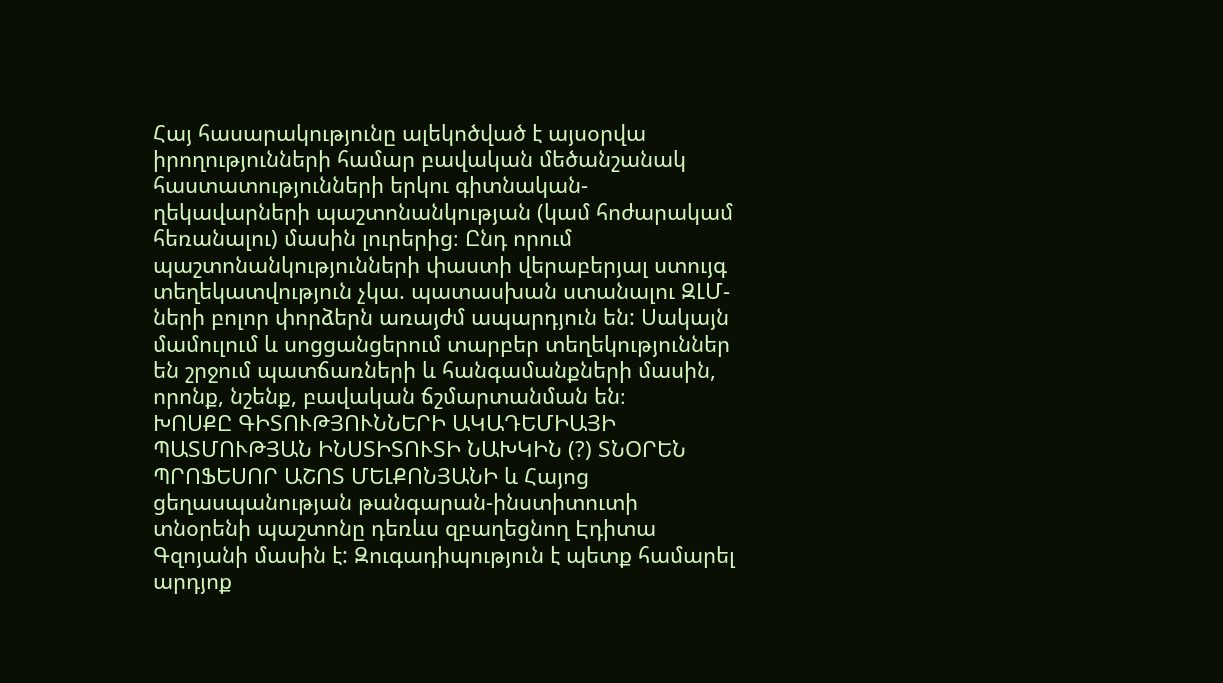Հայ հասարակությունը ալեկոծված է այսօրվա իրողությունների համար բավական մեծանշանակ հաստատությունների երկու գիտնական-ղեկավարների պաշտոնանկության (կամ հոժարակամ հեռանալու) մասին լուրերից։ Ընդ որում պաշտոնանկությունների փաստի վերաբերյալ ստույգ տեղեկատվություն չկա. պատասխան ստանալու ԶԼՄ-ների բոլոր փորձերն առայժմ ապարդյուն են: Սակայն մամուլում և սոցցանցերում տարբեր տեղեկություններ են շրջում պատճառների և հանգամանքների մասին, որոնք, նշենք, բավական ճշմարտանման են։
ԽՈՍՔԸ ԳԻՏՈՒԹՅՈՒՆՆԵՐԻ ԱԿԱԴԵՄԻԱՅԻ ՊԱՏՄՈՒԹՅԱՆ ԻՆՍՏԻՏՈՒՏԻ ՆԱԽԿԻՆ (?) ՏՆՕՐԵՆ ՊՐՈՖԵՍՈՐ ԱՇՈՏ ՄԵԼՔՈՆՅԱՆԻ և Հայոց ցեղասպանության թանգարան-ինստիտուտի տնօրենի պաշտոնը դեռևս զբաղեցնող Էդիտա Գզոյանի մասին է: Զուգադիպություն է պետք համարել արդյոք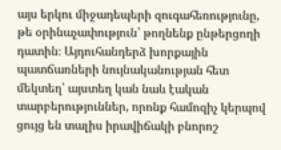այս երկու միջադեպերի զուգահեռությունը, թե օրինաչափություն՝ թողնենք ընթերցողի դատին։ Այդուհանդերձ խորքային պատճառների նույնականության հետ մեկտեղ՝ այստեղ կան նաև էական տարբերություններ, որոնք համոզիչ կերպով ցույց են տալիս իրավիճակի բնորոշ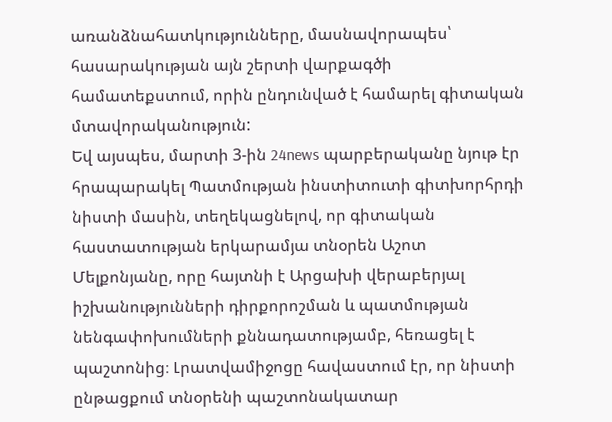առանձնահատկությունները, մասնավորապես՝ հասարակության այն շերտի վարքագծի համատեքստում, որին ընդունված է համարել գիտական մտավորականություն:
Եվ այսպես, մարտի 3-ին 24news պարբերականը նյութ էր հրապարակել Պատմության ինստիտուտի գիտխորհրդի նիստի մասին, տեղեկացնելով, որ գիտական հաստատության երկարամյա տնօրեն Աշոտ Մելքոնյանը, որը հայտնի է Արցախի վերաբերյալ իշխանությունների դիրքորոշման և պատմության նենգափոխումների քննադատությամբ, հեռացել է պաշտոնից։ Լրատվամիջոցը հավաստում էր, որ նիստի ընթացքում տնօրենի պաշտոնակատար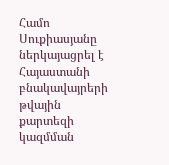Համո Սուքիասյանը ներկայացրել է Հայաստանի բնակավայրերի թվային քարտեզի կազմման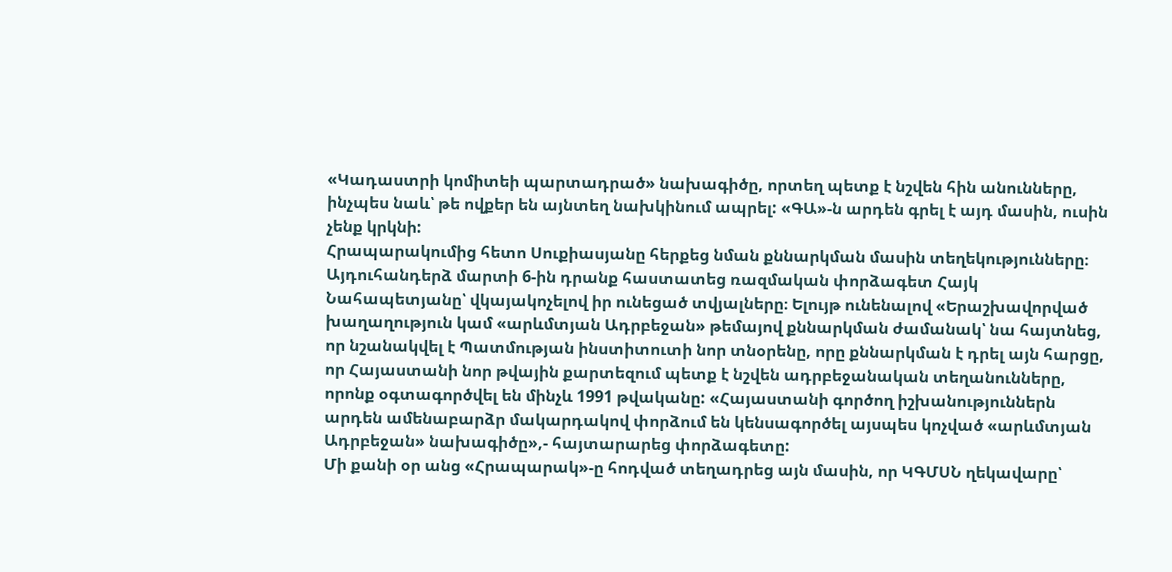«Կադաստրի կոմիտեի պարտադրած» նախագիծը, որտեղ պետք է նշվեն հին անունները, ինչպես նաև՝ թե ովքեր են այնտեղ նախկինում ապրել: «ԳԱ»-ն արդեն գրել է այդ մասին, ուսին չենք կրկնի:
Հրապարակումից հետո Սուքիասյանը հերքեց նման քննարկման մասին տեղեկությունները։ Այդուհանդերձ մարտի 6-ին դրանք հաստատեց ռազմական փորձագետ Հայկ Նահապետյանը՝ վկայակոչելով իր ունեցած տվյալները։ Ելույթ ունենալով «Երաշխավորված խաղաղություն կամ «արևմտյան Ադրբեջան» թեմայով քննարկման ժամանակ՝ նա հայտնեց, որ նշանակվել է Պատմության ինստիտուտի նոր տնօրենը, որը քննարկման է դրել այն հարցը, որ Հայաստանի նոր թվային քարտեզում պետք է նշվեն ադրբեջանական տեղանունները, որոնք օգտագործվել են մինչև 1991 թվականը: «Հայաստանի գործող իշխանություններն արդեն ամենաբարձր մակարդակով փորձում են կենսագործել այսպես կոչված «արևմտյան Ադրբեջան» նախագիծը»,- հայտարարեց փորձագետը:
Մի քանի օր անց «Հրապարակ»-ը հոդված տեղադրեց այն մասին, որ ԿԳՄՍՆ ղեկավարը՝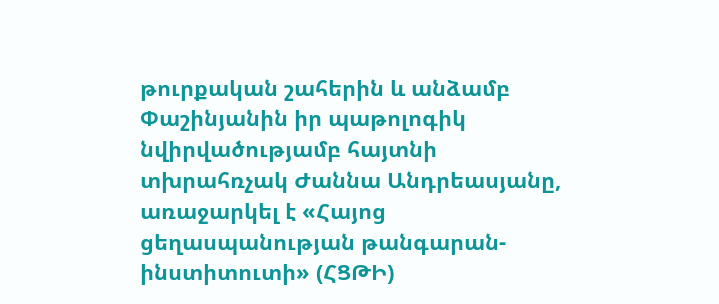թուրքական շահերին և անձամբ Փաշինյանին իր պաթոլոգիկ նվիրվածությամբ հայտնի տխրահռչակ Ժաննա Անդրեասյանը, առաջարկել է «Հայոց ցեղասպանության թանգարան-ինստիտուտի» (ՀՑԹԻ)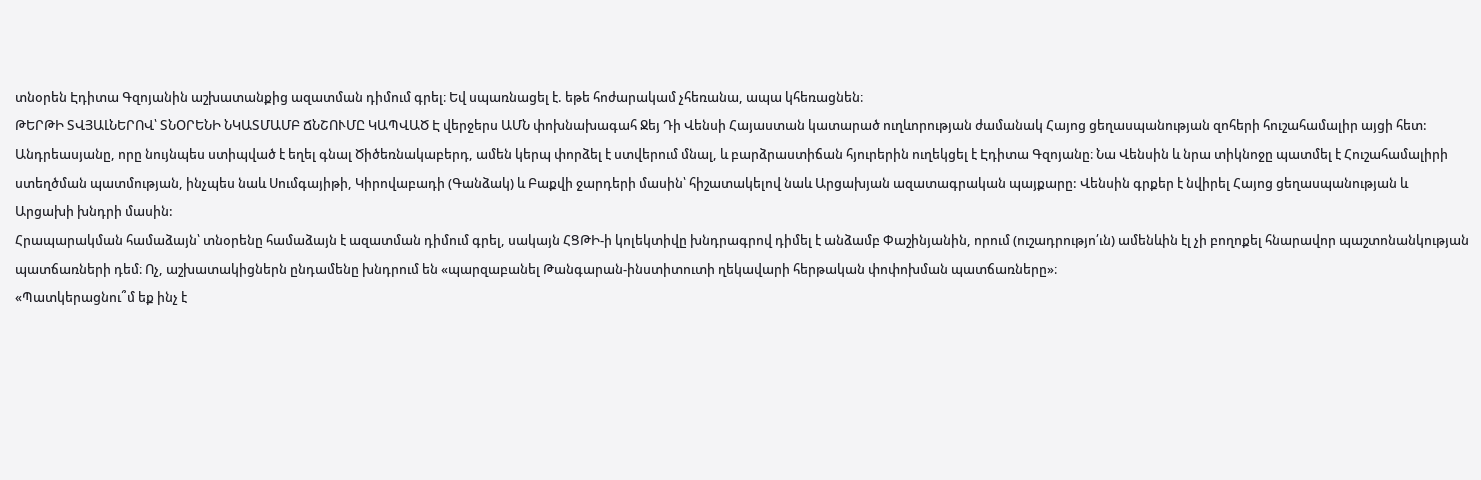տնօրեն Էդիտա Գզոյանին աշխատանքից ազատման դիմում գրել։ Եվ սպառնացել է. եթե հոժարակամ չհեռանա, ապա կհեռացնեն։
ԹԵՐԹԻ ՏՎՅԱԼՆԵՐՈՎ՝ ՏՆՕՐԵՆԻ ՆԿԱՏՄԱՄԲ ՃՆՇՈՒՄԸ ԿԱՊՎԱԾ Է վերջերս ԱՄՆ փոխնախագահ Ջեյ Դի Վենսի Հայաստան կատարած ուղևորության ժամանակ Հայոց ցեղասպանության զոհերի հուշահամալիր այցի հետ: Անդրեասյանը, որը նույնպես ստիպված է եղել գնալ Ծիծեռնակաբերդ, ամեն կերպ փորձել է ստվերում մնալ, և բարձրաստիճան հյուրերին ուղեկցել է Էդիտա Գզոյանը։ Նա Վենսին և նրա տիկնոջը պատմել է Հուշահամալիրի ստեղծման պատմության, ինչպես նաև Սումգայիթի, Կիրովաբադի (Գանձակ) և Բաքվի ջարդերի մասին՝ հիշատակելով նաև Արցախյան ազատագրական պայքարը: Վենսին գրքեր է նվիրել Հայոց ցեղասպանության և Արցախի խնդրի մասին:
Հրապարակման համաձայն՝ տնօրենը համաձայն է ազատման դիմում գրել, սակայն ՀՑԹԻ-ի կոլեկտիվը խնդրագրով դիմել է անձամբ Փաշինյանին, որում (ուշադրությո՛ւն) ամենևին էլ չի բողոքել հնարավոր պաշտոնանկության պատճառների դեմ։ Ոչ, աշխատակիցներն ընդամենը խնդրում են «պարզաբանել Թանգարան-ինստիտուտի ղեկավարի հերթական փոփոխման պատճառները»։
«Պատկերացնու՞մ եք ինչ է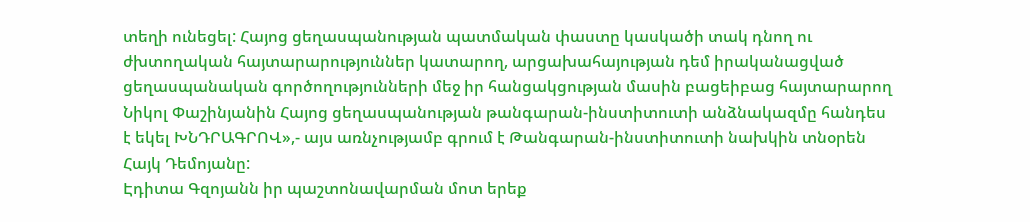տեղի ունեցել: Հայոց ցեղասպանության պատմական փաստը կասկածի տակ դնող ու ժխտողական հայտարարություններ կատարող, արցախահայության դեմ իրականացված ցեղասպանական գործողությունների մեջ իր հանցակցության մասին բացեիբաց հայտարարող Նիկոլ Փաշինյանին Հայոց ցեղասպանության թանգարան-ինստիտուտի անձնակազմը հանդես է եկել ԽՆԴՐԱԳՐՈՎ»,- այս առնչությամբ գրում է Թանգարան-ինստիտուտի նախկին տնօրեն Հայկ Դեմոյանը:
Էդիտա Գզոյանն իր պաշտոնավարման մոտ երեք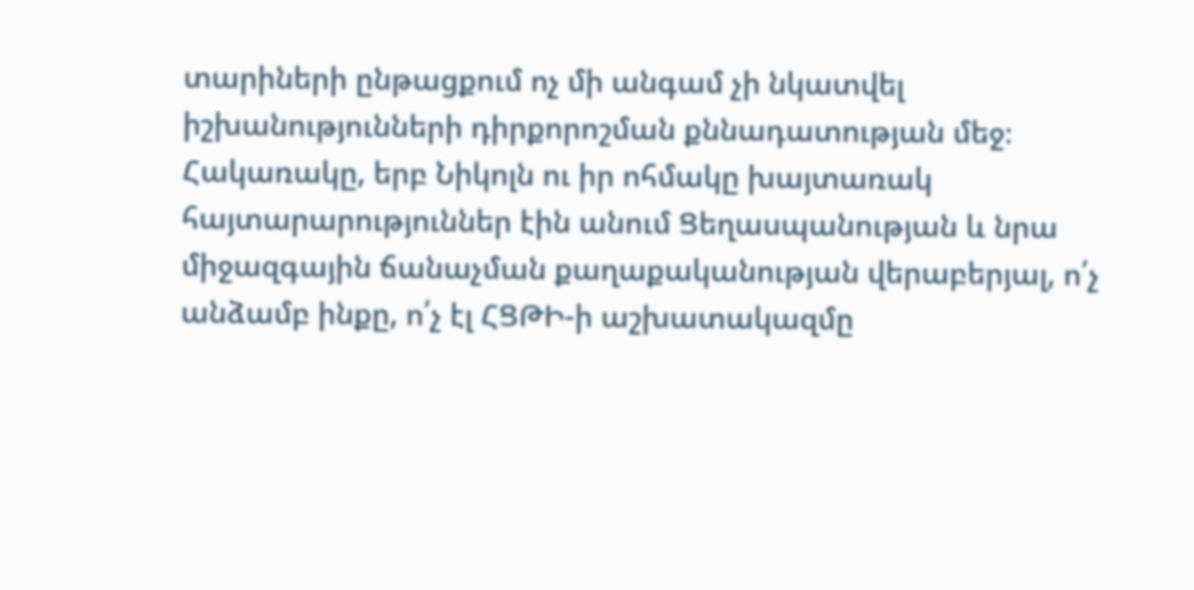տարիների ընթացքում ոչ մի անգամ չի նկատվել իշխանությունների դիրքորոշման քննադատության մեջ։ Հակառակը, երբ Նիկոլն ու իր ոհմակը խայտառակ հայտարարություններ էին անում Ցեղասպանության և նրա միջազգային ճանաչման քաղաքականության վերաբերյալ, ո՛չ անձամբ ինքը, ո՛չ էլ ՀՑԹԻ-ի աշխատակազմը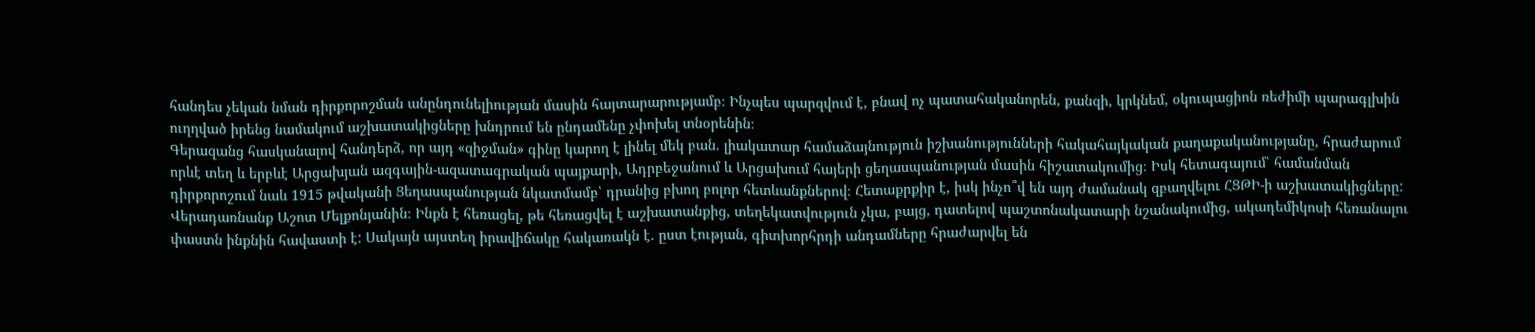հանդես չեկան նման դիրքորոշման անընդունելիության մասին հայտարարությամբ։ Ինչպես պարզվում է, բնավ ոչ պատահականորեն, քանզի, կրկնեմ, օկուպացիոն ռեժիմի պարագլխին ուղղված իրենց նամակում աշխատակիցները խնդրում են ընդամենը չփոխել տնօրենին։
Գերազանց հասկանալով հանդերձ, որ այդ «զիջման» գինը կարող է լինել մեկ բան. լիակատար համաձայնություն իշխանությունների հակահայկական քաղաքականությանը, հրաժարում որևէ տեղ և երբևէ Արցախյան ազգային-ազատագրական պայքարի, Ադրբեջանում և Արցախում հայերի ցեղասպանության մասին հիշատակումից։ Իսկ հետագայում՝ համանման դիրքորոշում նաև 1915 թվականի Ցեղասպանության նկատմամբ՝ դրանից բխող բոլոր հետևանքներով։ Հետաքրքիր է, իսկ ինչո՞վ են այդ ժամանակ զբաղվելու ՀՑԹԻ-ի աշխատակիցները:
Վերադառնանք Աշոտ Մելքոնյանին։ Ինքն է հեռացել, թե հեռացվել է աշխատանքից, տեղեկատվություն չկա, բայց, դատելով պաշտոնակատարի նշանակումից, ակադեմիկոսի հեռանալու փաստն ինքնին հավաստի է: Սակայն այստեղ իրավիճակը հակառակն է. ըստ էության, գիտխորհրդի անդամները հրաժարվել են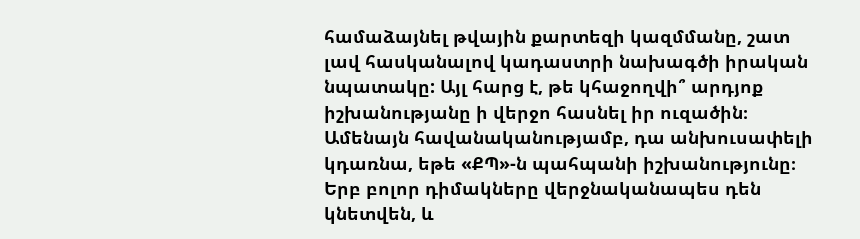համաձայնել թվային քարտեզի կազմմանը, շատ լավ հասկանալով կադաստրի նախագծի իրական նպատակը: Այլ հարց է, թե կհաջողվի՞ արդյոք իշխանությանը ի վերջո հասնել իր ուզածին։ Ամենայն հավանականությամբ, դա անխուսափելի կդառնա, եթե «ՔՊ»-ն պահպանի իշխանությունը։ Երբ բոլոր դիմակները վերջնականապես դեն կնետվեն, և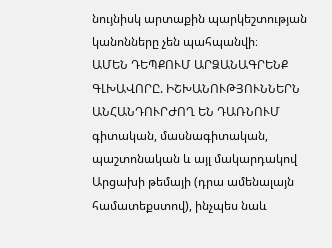նույնիսկ արտաքին պարկեշտության կանոնները չեն պահպանվի։
ԱՄԵՆ ԴԵՊՔՈՒՄ ԱՐՁԱՆԱԳՐԵՆՔ ԳԼԽԱՎՈՐԸ. ԻՇԽԱՆՈՒԹՅՈՒՆՆԵՐՆ ԱՆՀԱՆԴՈՒՐԺՈՂ ԵՆ ԴԱՌՆՈՒՄ գիտական, մասնագիտական, պաշտոնական և այլ մակարդակով Արցախի թեմայի (դրա ամենալայն համատեքստով), ինչպես նաև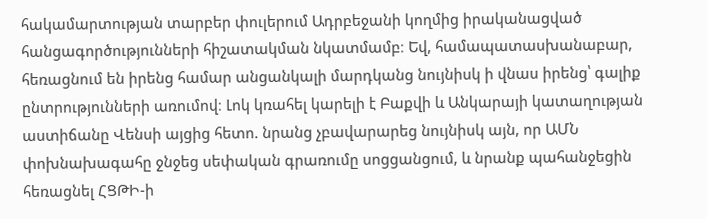հակամարտության տարբեր փուլերում Ադրբեջանի կողմից իրականացված հանցագործությունների հիշատակման նկատմամբ։ Եվ, համապատասխանաբար, հեռացնում են իրենց համար անցանկալի մարդկանց նույնիսկ ի վնաս իրենց՝ գալիք ընտրությունների առումով։ Լոկ կռահել կարելի է Բաքվի և Անկարայի կատաղության աստիճանը Վենսի այցից հետո. նրանց չբավարարեց նույնիսկ այն, որ ԱՄՆ փոխնախագահը ջնջեց սեփական գրառումը սոցցանցում, և նրանք պահանջեցին հեռացնել ՀՑԹԻ-ի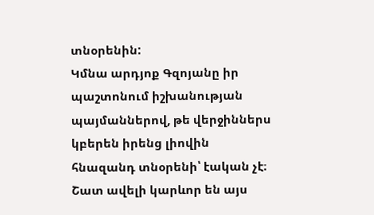տնօրենին:
Կմնա արդյոք Գզոյանը իր պաշտոնում իշխանության պայմաններով, թե վերջիններս կբերեն իրենց լիովին հնազանդ տնօրենի՝ էական չէ։ Շատ ավելի կարևոր են այս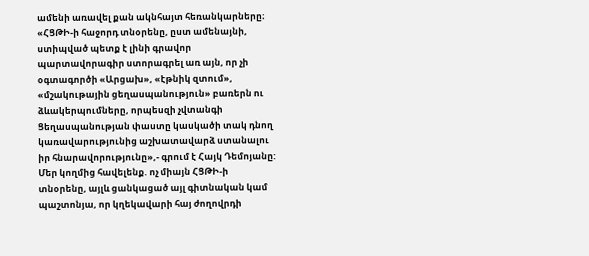ամենի առավել քան ակնհայտ հեռանկարները։
«ՀՑԹԻ-ի հաջորդ տնօրենը, ըստ ամենայնի, ստիպված պետք է լինի գրավոր պարտավորագիր ստորագրել առ այն, որ չի օգտագործի «Արցախ», «էթնիկ զտում», «մշակութային ցեղասպանություն» բառերն ու ձևակերպումները, որպեսզի չվտանգի Ցեղասպանության փաստը կասկածի տակ դնող կառավարությունից աշխատավարձ ստանալու իր հնարավորությունը»,- գրում է Հայկ Դեմոյանը:
Մեր կողմից հավելենք. ոչ միայն ՀՑԹԻ-ի տնօրենը, այլև ցանկացած այլ գիտնական կամ պաշտոնյա, որ կղեկավարի հայ ժողովրդի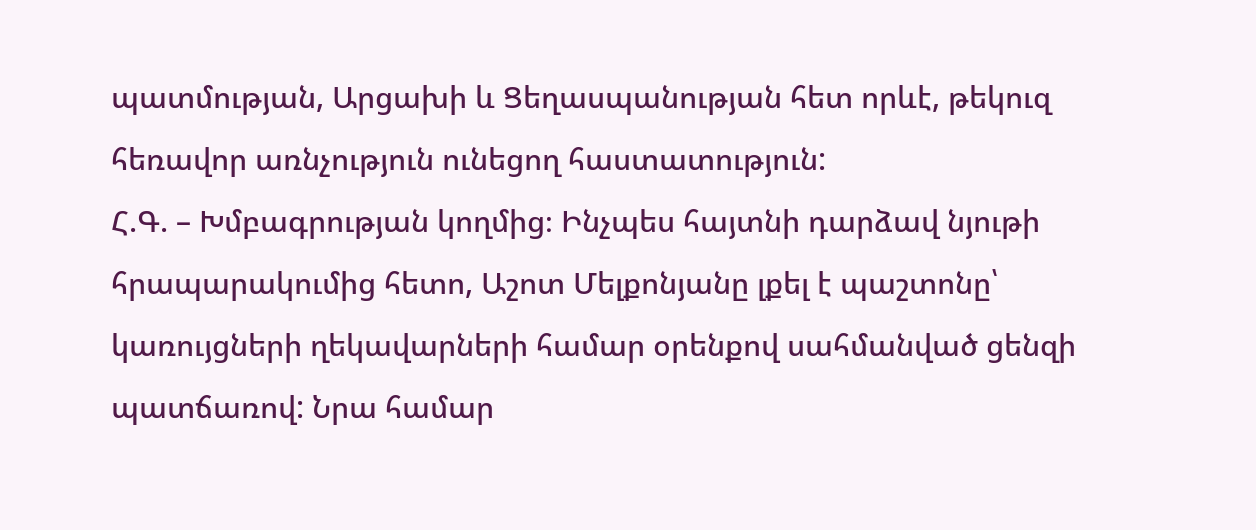պատմության, Արցախի և Ցեղասպանության հետ որևէ, թեկուզ հեռավոր առնչություն ունեցող հաստատություն:
Հ.Գ. – Խմբագրության կողմից։ Ինչպես հայտնի դարձավ նյութի հրապարակումից հետո, Աշոտ Մելքոնյանը լքել է պաշտոնը՝ կառույցների ղեկավարների համար օրենքով սահմանված ցենզի պատճառով: Նրա համար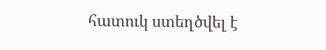հատուկ ստեղծվել է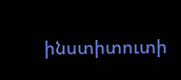ինստիտուտի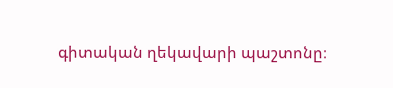գիտական ղեկավարի պաշտոնը։